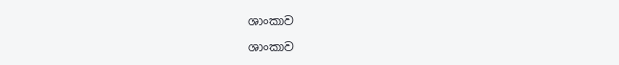ශාංකාව

ශාංකාව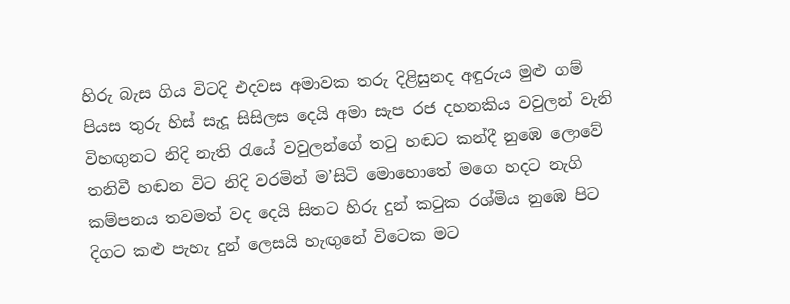හිරු බැස ගිය විටදි එදවස අමාවක තරු දිළිසුනද අඳුරුය මුළු ගම් පියස තුරු හිස් සැදූ සිසිලස දෙයි අමා සැප රජ දහනකිය වවුලන් වැනි විහඟුනට නිදි නැති රැයේ වවුලන්ගේ තටු හඬට කන්දී නුඹෙ ලොවේ තනිවී හඬන විට නිදි වරමින් ම’සිටි මොහොතේ මගෙ හදට නැගි කම්පනය තවමත් වද දෙයි සිතට හිරු දුන් කටුක රශ්මිය නුඹෙ පිට දිගට කළු පැහැ දුන් ලෙසයි හැඟුනේ විටෙක මට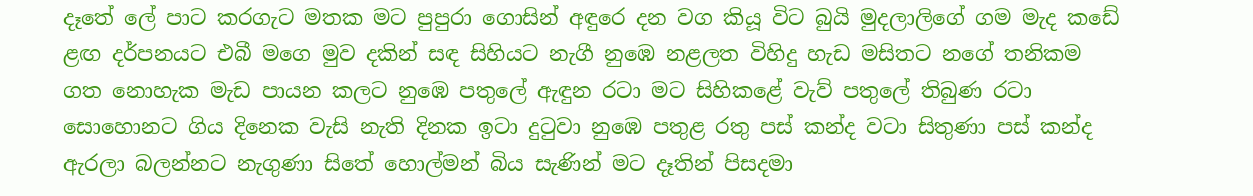දෑතේ ලේ පාට කරගැට මතක මට පුපුරා ගොසින් අඳුරෙ දන වග කියූ විට බුයි මුදලාලිගේ ගම මැද කඩේ ළඟ දර්පනයට එබී මගෙ මුව දකින් සඳ සිහියට නැගී නුඹෙ නළලත විහිදු හැඩ මසිතට නගේ තනිකම ගත නොහැක මැඩ පායන කලට නුඹෙ පතුලේ ඇඳුන රටා මට සිහිකළේ වැව් පතුලේ තිබුණ රටා සොහොනට ගිය දිනෙක වැසි නැති දිනක ඉටා දුටුවා නුඹෙ පතුළ රතු පස් කන්ද වටා සිතුණා පස් කන්ද ඇරලා බලන්නට නැගුණා සිතේ හොල්මන් බිය සැණින් මට දෑතින් පිසදමා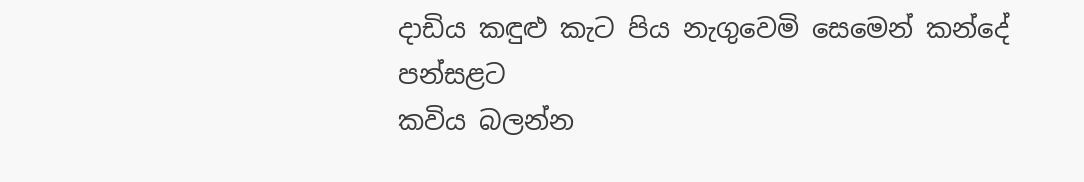දාඩිය කඳුළු කැට පිය නැගුවෙමි සෙමෙන් කන්දේ පන්සළට
කවිය බලන්න